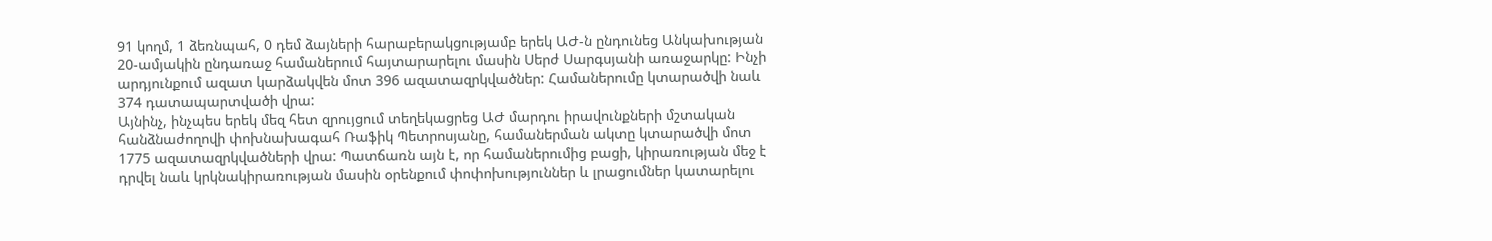91 կողմ, 1 ձեռնպահ, 0 դեմ ձայների հարաբերակցությամբ երեկ ԱԺ-ն ընդունեց Անկախության 20-ամյակին ընդառաջ համաներում հայտարարելու մասին Սերժ Սարգսյանի առաջարկը: Ինչի արդյունքում ազատ կարձակվեն մոտ 396 ազատազրկվածներ: Համաներումը կտարածվի նաև 374 դատապարտվածի վրա:
Այնինչ, ինչպես երեկ մեզ հետ զրույցում տեղեկացրեց ԱԺ մարդու իրավունքների մշտական հանձնաժողովի փոխնախագահ Ռաֆիկ Պետրոսյանը, համաներման ակտը կտարածվի մոտ 1775 ազատազրկվածների վրա: Պատճառն այն է, որ համաներումից բացի, կիրառության մեջ է դրվել նաև կրկնակիրառության մասին օրենքում փոփոխություններ և լրացումներ կատարելու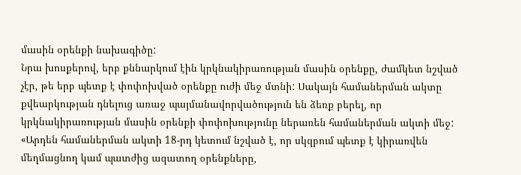մասին օրենքի նախագիծը:
Նրա խոսքերով, երբ քննարկում էին կրկնակիրառության մասին օրենքը, ժամկետ նշված չէր, թե երբ պետք է փոփոխված օրենքը ուժի մեջ մտնի: Սակայն համաներման ակտը քվեարկության դնելուց առաջ պայմանավորվածություն են ձեռք բերել, որ կրկնակիրառության մասին օրենքի փոփոխությունը ներառեն համաներման ակտի մեջ: «Արդեն համաներման ակտի 18-րդ կետում նշված է, որ սկզբում պետք է կիրառվեն մեղմացնող կամ պատժից ազատող օրենքները,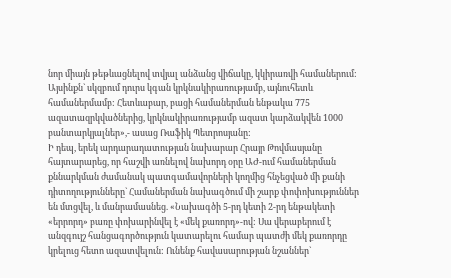նոր միայն թեթևացնելով տվյալ անձանց վիճակը, կկիրառվի համաներում: Այսինքն` սկզբում դուրս կգան կրկնակիրառությամբ, այնուհետև համաներմամբ: Հետևաբար, բացի համաներման ենթակա 775 ազատազրկվածներից, կրկնակիրառությամբ ազատ կարձակվեն 1000 բանտարկյալներ»,- ասաց Ռաֆիկ Պետրոսյանը:
Ի դեպ, երեկ արդարադատության նախարար Հրայր Թովմասյանը հայտարարեց, որ հաշվի առնելով նախորդ օրը ԱԺ-ում համաներման քննարկման ժամանակ պատգամավորների կողմից հնչեցված մի քանի դիտողությունները` Համաներման նախագծում մի շարք փոփոխություններ են մտցվել, և մանրամասնեց. «Նախագծի 5-րդ կետի 2-րդ ենթակետի «երրորդ» բառը փոխարինվել է «մեկ քառորդ»-ով: Սա վերաբերում է անզգույշ հանցագործություն կատարելու համար պատժի մեկ քառորդը կրելուց հետո ազատվելուն: Ունենք հավասարության նշաններ`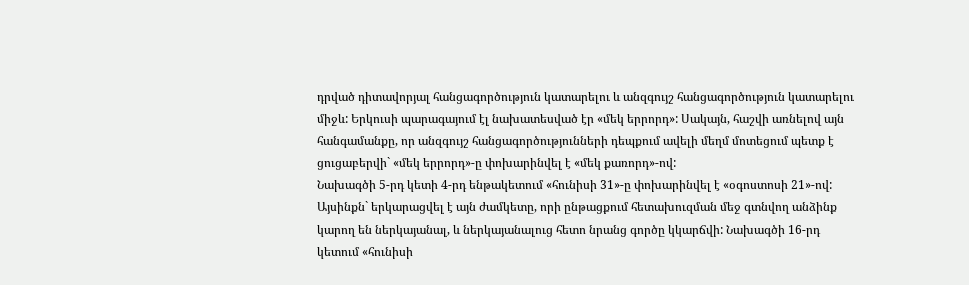դրված դիտավորյալ հանցագործություն կատարելու և անզգույշ հանցագործություն կատարելու միջև: Երկուսի պարագայում էլ նախատեսված էր «մեկ երրորդ»: Սակայն, հաշվի առնելով այն հանգամանքը, որ անզգույշ հանցագործությունների դեպքում ավելի մեղմ մոտեցում պետք է ցուցաբերվի` «մեկ երրորդ»-ը փոխարինվել է «մեկ քառորդ»-ով:
Նախագծի 5-րդ կետի 4-րդ ենթակետում «հունիսի 31»-ը փոխարինվել է «օգոստոսի 21»-ով: Այսինքն` երկարացվել է այն ժամկետը, որի ընթացքում հետախուզման մեջ գտնվող անձինք կարող են ներկայանալ, և ներկայանալուց հետո նրանց գործը կկարճվի: Նախագծի 16-րդ կետում «հունիսի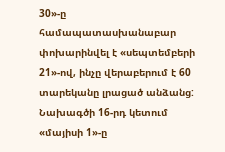30»-ը համապատասխանաբար փոխարինվել է «սեպտեմբերի 21»-ով, ինչը վերաբերում է 60 տարեկանը լրացած անձանց: Նախագծի 16-րդ կետում «մայիսի 1»-ը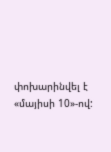փոխարինվել է «մայիսի 10»-ով: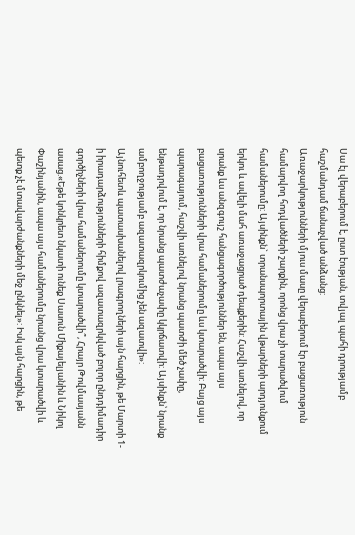Սա էլ վերաբերում է, ըստ էության, տվյալ պահի դրությամբ հաշմանդամ ճանաչված անձանց:
Առաջարկությունների մյուս մասը վերաբերում էր բացառություն համարվող հոդվածների շարքին, որոնց վրա չի տարածվում համաներումը: Այսինքն` տրանսպորտային վթարների արդյունքում երկու և ավելի մահ առաջացրած դեպքերին: Հաշվի առնելով, որ սրանք ևս անզգույշ հանցագործություններ են, ապա այս բացառությունների վրա համաներումը ևս կտարածվի: Բայց այս պարագայում, հաշվի առնելով նրանց պատժի մեծ չափը, ենթադրվում է, որ նրանց պատժաչափը կկրճատվի: Այսինքն՝ նրանք ամբողջությամբ ազատազրկումից չեն ազատվի»:
Այնուհետև պատասխանելով լրագրողների այն հարցին, թե Մարտի 1-ի իրադարձությունների հիմքով ազատազրկված բոլոր ընդդիմադիր գործիչների վրա համաներումը կտարածվի՞, Հրայր Թովմասյանն ասաց.«Եթե կոնկրետ նկատի ունեք Սասուն Միքայելյանին և Նիկոլ Փաշինյանին, ապա այս համաներումը նրանց վրա կտարածվի և պետք չէ մտավարժանքների մեջ ընկնել»: Իսկ այն հարցին, թե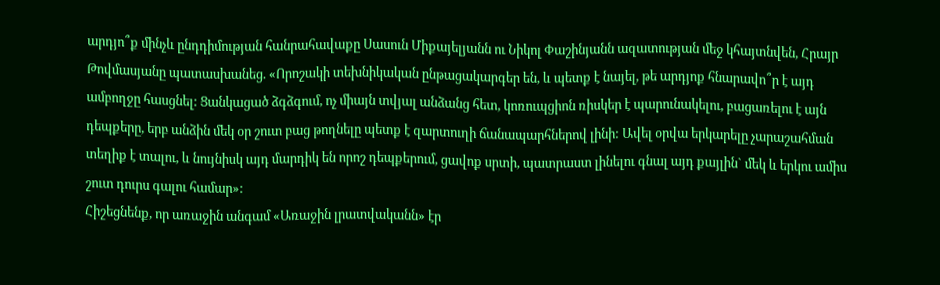արդյո՞ք մինչև ընդդիմության հանրահավաքը Սասուն Միքայելյանն ու Նիկոլ Փաշինյանն ազատության մեջ կհայտնվեն, Հրայր Թովմասյանը պատասխանեց. «Որոշակի տեխնիկական ընթացակարգեր են, և պետք է նայել, թե արդյոք հնարավո՞ր է այդ ամբողջը հասցնել: Ցանկացած ձգձգում, ոչ միայն տվյալ անձանց հետ, կոռուպցիոն ռիսկեր է պարունակելու, բացառելու է այն դեպքերը, երբ անձին մեկ օր շուտ բաց թողնելը պետք է զարտուղի ճանապարհներով լինի: Ավել օրվա երկարելը չարաշահման տեղիք է տալու, և նույնիսկ այդ մարդիկ են որոշ դեպքերում, ցավոք սրտի, պատրաստ լինելու գնալ այդ քայլին` մեկ և երկու ամիս շուտ դուրս գալու համար»:
Հիշեցնենք, որ առաջին անգամ «Առաջին լրատվականն» էր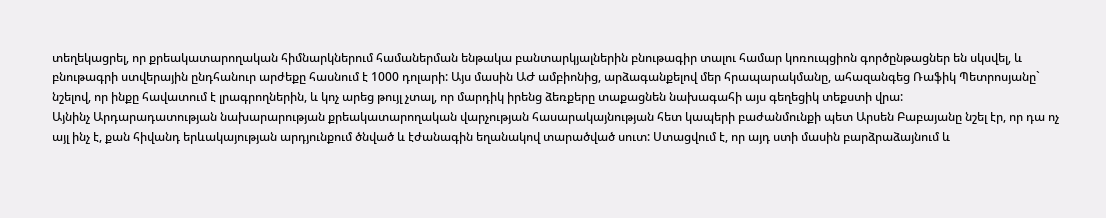տեղեկացրել, որ քրեակատարողական հիմնարկներում համաներման ենթակա բանտարկյալներին բնութագիր տալու համար կոռուպցիոն գործընթացներ են սկսվել, և բնութագրի ստվերային ընդհանուր արժեքը հասնում է 1000 դոլարի: Այս մասին ԱԺ ամբիոնից, արձագանքելով մեր հրապարակմանը, ահազանգեց Ռաֆիկ Պետրոսյանը` նշելով, որ ինքը հավատում է լրագրողներին, և կոչ արեց թույլ չտալ, որ մարդիկ իրենց ձեռքերը տաքացնեն նախագահի այս գեղեցիկ տեքստի վրա:
Այնինչ Արդարադատության նախարարության քրեակատարողական վարչության հասարակայնության հետ կապերի բաժանմունքի պետ Արսեն Բաբայանը նշել էր, որ դա ոչ այլ ինչ է, քան հիվանդ երևակայության արդյունքում ծնված և էժանագին եղանակով տարածված սուտ: Ստացվում է, որ այդ ստի մասին բարձրաձայնում և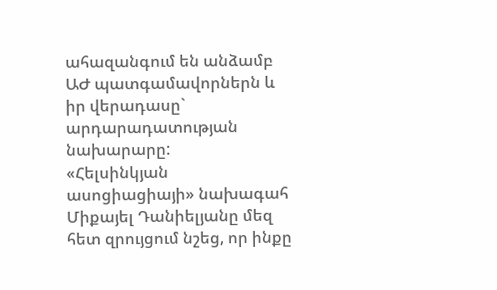ահազանգում են անձամբ ԱԺ պատգամավորներն և իր վերադասը` արդարադատության նախարարը:
«Հելսինկյան ասոցիացիայի» նախագահ Միքայել Դանիելյանը մեզ հետ զրույցում նշեց, որ ինքը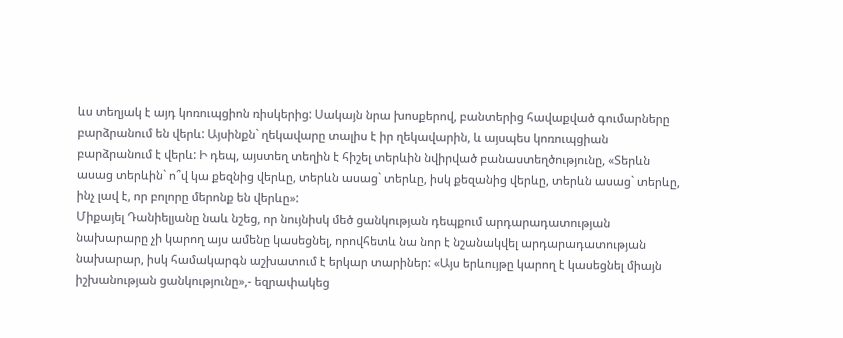ևս տեղյակ է այդ կոռուպցիոն ռիսկերից: Սակայն նրա խոսքերով, բանտերից հավաքված գումարները բարձրանում են վերև: Այսինքն` ղեկավարը տալիս է իր ղեկավարին, և այսպես կոռուպցիան բարձրանում է վերև: Ի դեպ, այստեղ տեղին է հիշել տերևին նվիրված բանաստեղծությունը, «Տերևն ասաց տերևին` ո՞վ կա քեզնից վերևը, տերևն ասաց` տերևը, իսկ քեզանից վերևը, տերևն ասաց` տերևը, ինչ լավ է, որ բոլորը մերոնք են վերևը»:
Միքայել Դանիելյանը նաև նշեց, որ նույնիսկ մեծ ցանկության դեպքում արդարադատության նախարարը չի կարող այս ամենը կասեցնել, որովհետև նա նոր է նշանակվել արդարադատության նախարար, իսկ համակարգն աշխատում է երկար տարիներ: «Այս երևույթը կարող է կասեցնել միայն իշխանության ցանկությունը»,- եզրափակեց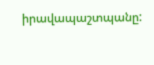իրավապաշտպանը: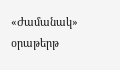«Ժամանակ» օրաթերթ